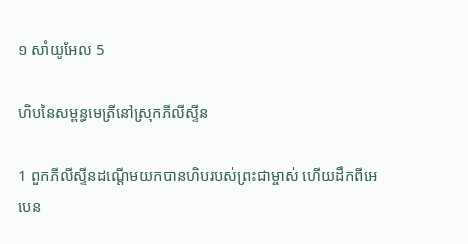១ សាំយូ‌អែល 5

ហិបនៃសម្ពន្ធ‌មេត្រីនៅស្រុកភីលីស្ទីន

1 ពួកភីលីស្ទីនដណ្ដើមយកបានហិបរបស់ព្រះ‌ជាម្ចាស់ ហើយដឹកពីអេបេន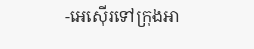-អេ‌ស៊ើរទៅក្រុងអា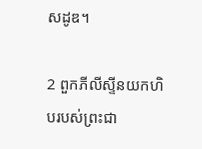សដូឌ។

2 ពួកភីលីស្ទីនយកហិបរបស់ព្រះ‌ជា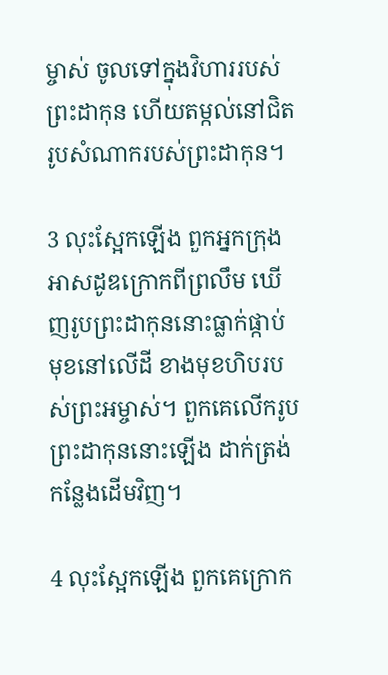ម្ចាស់ ចូលទៅក្នុងវិហាររបស់ព្រះ‌ដាកុន ហើយតម្កល់នៅជិតរូបសំណាករបស់ព្រះ‌ដាកុន។

3 លុះស្អែកឡើង ពួកអ្នកក្រុងអាស‌ដូឌក្រោកពីព្រលឹម ឃើញរូបព្រះ‌ដាកុននោះធ្លាក់ផ្កាប់មុខនៅលើដី ខាងមុខហិបរបស់ព្រះ‌អម្ចាស់។ ពួកគេលើករូបព្រះ‌ដាកុននោះឡើង ដាក់ត្រង់កន្លែងដើមវិញ។

4 លុះស្អែកឡើង ពួកគេក្រោក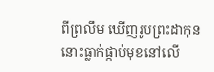ពីព្រលឹម ឃើញរូបព្រះ‌ដាកុននោះធ្លាក់ផ្កាប់មុខនៅលើ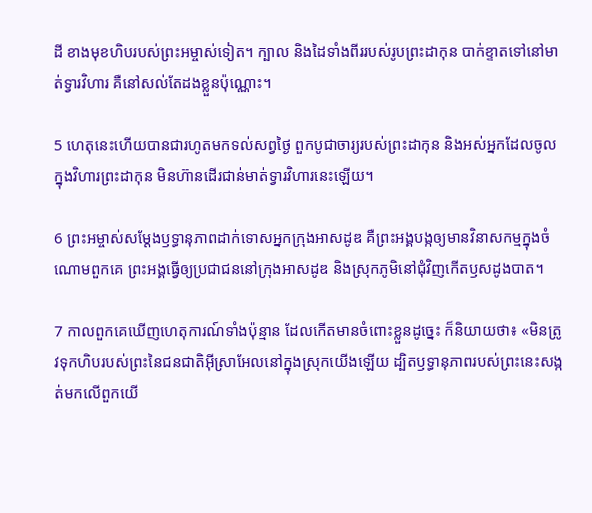ដី ខាងមុខហិបរបស់ព្រះ‌អម្ចាស់ទៀត។ ក្បាល និងដៃទាំងពីររបស់រូបព្រះ‌ដាកុន បាក់ខ្ទាតទៅនៅមាត់ទ្វារវិហារ គឺនៅសល់តែដងខ្លួនប៉ុណ្ណោះ។

5 ហេតុនេះហើយបានជារហូតមកទល់សព្វថ្ងៃ ពួកបូជា‌ចារ្យរបស់ព្រះ‌ដាកុន និងអស់អ្នកដែលចូលក្នុងវិហារព្រះ‌ដាកុន មិនហ៊ានដើរជាន់មាត់ទ្វារវិហារនេះឡើយ។

6 ព្រះ‌អម្ចាស់សម្តែងឫទ្ធា‌នុភាពដាក់ទោសអ្នកក្រុងអាស‌ដូឌ គឺព្រះ‌អង្គបង្កឲ្យមានវិនាស‌កម្មក្នុងចំណោមពួកគេ ព្រះ‌អង្គធ្វើឲ្យប្រជា‌ជននៅក្រុងអាស‌ដូឌ និងស្រុកភូមិនៅជុំ‌វិញកើតឫស‌ដូង‌បាត។

7 កាលពួកគេឃើញហេតុ‌ការណ៍ទាំងប៉ុន្មាន ដែលកើតមានចំពោះខ្លួនដូច្នេះ ក៏និយាយថា៖ «មិនត្រូវទុកហិបរបស់ព្រះនៃជន‌ជាតិអ៊ីស្រា‌អែលនៅក្នុងស្រុកយើងឡើយ ដ្បិតឫទ្ធា‌នុភាពរបស់ព្រះនេះសង្កត់មកលើពួកយើ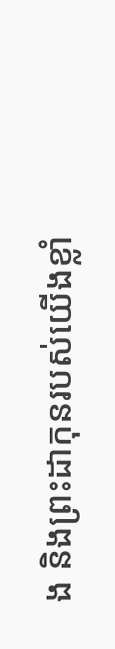ង និងព្រះ‌ដាកុនរបស់យើងខ្លាំ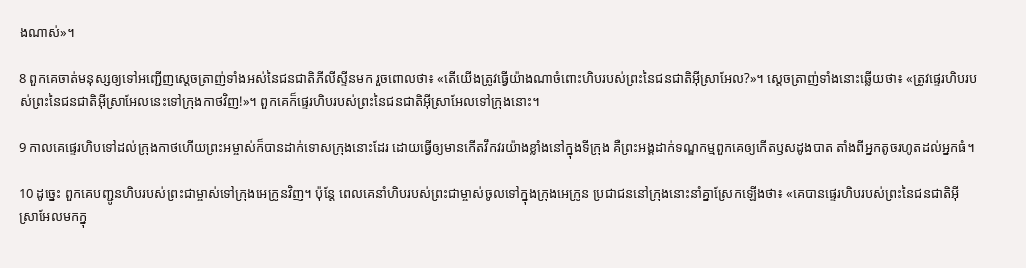ងណាស់»។

8 ពួកគេចាត់មនុស្សឲ្យទៅអញ្ជើញស្ដេចត្រាញ់ទាំងអស់នៃជន‌ជាតិភីលីស្ទីនមក រួចពោលថា៖ «តើយើងត្រូវធ្វើយ៉ាងណាចំពោះហិបរបស់ព្រះនៃជន‌ជាតិអ៊ីស្រា‌អែល?»។ ស្ដេចត្រាញ់ទាំងនោះឆ្លើយថា៖ «ត្រូវផ្ទេរហិបរបស់ព្រះនៃជន‌ជាតិអ៊ីស្រា‌អែលនេះទៅក្រុងកាថវិញ!»។ ពួកគេក៏ផ្ទេរហិបរបស់ព្រះនៃជន‌ជាតិអ៊ីស្រា‌អែលទៅក្រុងនោះ។

9 កាលគេផ្ទេរហិបទៅដល់ក្រុងកាថហើយព្រះ‌អម្ចាស់ក៏បានដាក់ទោសក្រុងនោះដែរ ដោយធ្វើឲ្យមានកើតវឹក‌វរយ៉ាងខ្លាំងនៅក្នុងទីក្រុង គឺព្រះ‌អង្គដាក់ទណ្ឌ‌កម្មពួកគេឲ្យកើតឫស‌ដូង‌បាត តាំងពីអ្នកតូចរហូតដល់អ្នកធំ។

10 ដូច្នេះ ពួកគេបញ្ជូនហិបរបស់ព្រះ‌ជាម្ចាស់ទៅក្រុងអេក្រូនវិញ។ ប៉ុន្តែ ពេលគេនាំហិបរបស់ព្រះ‌ជាម្ចាស់ចូលទៅក្នុងក្រុងអេក្រូន ប្រជា‌ជននៅក្រុងនោះនាំគ្នាស្រែកឡើងថា៖ «គេបានផ្ទេរហិបរបស់ព្រះនៃជន‌ជាតិអ៊ីស្រា‌អែលមកក្នុ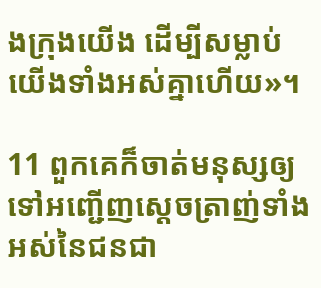ងក្រុងយើង ដើម្បីសម្លាប់យើងទាំងអស់គ្នាហើយ»។

11 ពួកគេក៏ចាត់មនុស្សឲ្យទៅអញ្ជើញស្ដេចត្រាញ់ទាំងអស់នៃជន‌ជា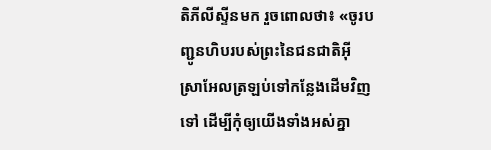តិភីលីស្ទីនមក រួចពោលថា៖ «ចូរបញ្ជូនហិបរបស់ព្រះនៃជន‌ជាតិអ៊ីស្រា‌អែលត្រឡប់ទៅកន្លែងដើមវិញទៅ ដើម្បីកុំឲ្យយើងទាំងអស់គ្នា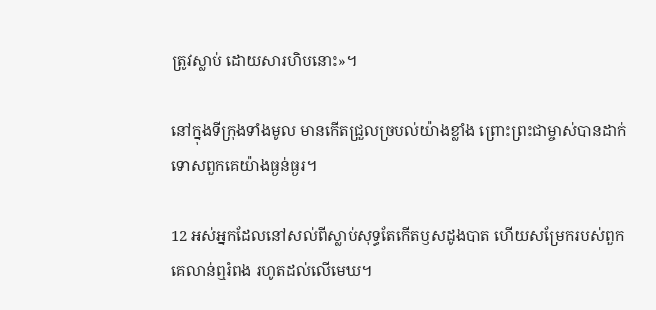ត្រូវស្លាប់ ដោយ‌សារហិបនោះ»។

នៅក្នុងទីក្រុងទាំងមូល មានកើតជ្រួល‌ច្របល់យ៉ាងខ្លាំង ព្រោះព្រះ‌ជាម្ចាស់បានដាក់ទោសពួកគេយ៉ាងធ្ងន់‌ធ្ងរ។

12 អស់អ្នកដែលនៅសល់ពីស្លាប់សុទ្ធតែកើតឫស‌ដូង‌បាត ហើយសម្រែករបស់ពួកគេលាន់ឮរំពង រហូតដល់លើមេឃ។